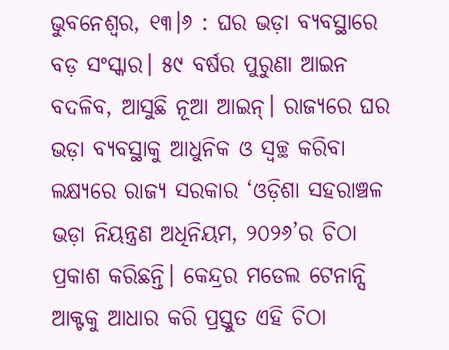ଭୁବନେଶ୍ବର, ୧୩।୬ : ଘର ଭଡ଼ା ବ୍ୟବସ୍ଥାରେ ବଡ଼ ସଂସ୍କାର। ୫୯ ବର୍ଷର ପୁରୁଣା ଆଇନ ବଦଳିବ, ଆସୁଛି ନୂଆ ଆଇନ୍। ରାଜ୍ୟରେ ଘର ଭଡ଼ା ବ୍ୟବସ୍ଥାକୁ ଆଧୁନିକ ଓ ସ୍ୱଚ୍ଛ କରିବା ଲକ୍ଷ୍ୟରେ ରାଜ୍ୟ ସରକାର ‘ଓଡ଼ିଶା ସହରାଞ୍ଚଳ ଭଡ଼ା ନିୟନ୍ତ୍ରଣ ଅଧିନିୟମ, ୨୦୨୬’ର ଚିଠା ପ୍ରକାଶ କରିଛନ୍ତି। କେନ୍ଦ୍ରର ମଡେଲ ଟେନାନ୍ସି ଆକ୍ଟକୁ ଆଧାର କରି ପ୍ରସ୍ତୁତ ଏହି ଚିଠା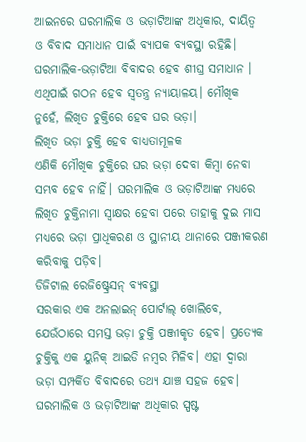ଆଇନରେ ଘରମାଲିକ ଓ ଭଡ଼ାଟିଆଙ୍କ ଅଧିକାର, ଦାୟିତ୍ୱ ଓ ବିବାଦ ସମାଧାନ ପାଇଁ ବ୍ୟାପକ ବ୍ୟବସ୍ଥା ରହିଛି। ଘରମାଲିକ-ଭଡ଼ାଟିଆ ବିବାଦର ହେବ ଶୀଘ୍ର ସମାଧାନ । ଏଥିପାଇଁ ଗଠନ ହେବ ସ୍ୱତନ୍ତ୍ର ନ୍ୟାୟାଳୟ। ମୌଖିକ ନୁହେଁ, ଲିଖିତ ଚୁକ୍ତିରେ ହେବ ଘର ଭଡ଼ା।
ଲିଖିତ ଭଡ଼ା ଚୁକ୍ତି ହେବ ବାଧ୍ୟତାମୂଳକ
ଏଣିକି ମୌଖିକ ଚୁକ୍ତିରେ ଘର ଭଡ଼ା ଦେବା କିମ୍ବା ନେବା ସମ୍ଭବ ହେବ ନାହିଁ। ଘରମାଲିକ ଓ ଭଡ଼ାଟିଆଙ୍କ ମଧ୍ୟରେ ଲିଖିତ ଚୁକ୍ତିନାମା ସ୍ୱାକ୍ଷର ହେବା ପରେ ତାହାକୁ ଦୁଇ ମାସ ମଧ୍ୟରେ ଭଡ଼ା ପ୍ରାଧିକରଣ ଓ ସ୍ଥାନୀୟ ଥାନାରେ ପଞ୍ଜୀକରଣ କରିବାକୁ ପଡ଼ିବ।
ଡିଜିଟାଲ ରେଜିଷ୍ଟ୍ରେସନ୍ ବ୍ୟବସ୍ଥା
ସରକାର ଏକ ଅନଲାଇନ୍ ପୋର୍ଟାଲ୍ ଖୋଲିବେ, ଯେଉଁଠାରେ ସମସ୍ତ ଭଡ଼ା ଚୁକ୍ତି ପଞ୍ଜୀକୃତ ହେବ। ପ୍ରତ୍ୟେକ ଚୁକ୍ତିକୁ ଏକ ୟୁନିକ୍ ଆଇଡି ନମ୍ବର ମିଳିବ। ଏହା ଦ୍ୱାରା ଭଡ଼ା ସମ୍ପର୍କିତ ବିବାଦରେ ତଥ୍ୟ ଯାଞ୍ଚ ସହଜ ହେବ।
ଘରମାଲିକ ଓ ଭଡ଼ାଟିଆଙ୍କ ଅଧିକାର ସ୍ପଷ୍ଟ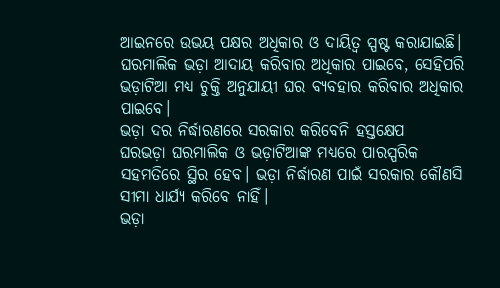ଆଇନରେ ଉଭୟ ପକ୍ଷର ଅଧିକାର ଓ ଦାୟିତ୍ୱ ସ୍ପଷ୍ଟ କରାଯାଇଛି। ଘରମାଲିକ ଭଡ଼ା ଆଦାୟ କରିବାର ଅଧିକାର ପାଇବେ, ସେହିପରି ଭଡ଼ାଟିଆ ମଧ୍ୟ ଚୁକ୍ତି ଅନୁଯାୟୀ ଘର ବ୍ୟବହାର କରିବାର ଅଧିକାର ପାଇବେ।
ଭଡ଼ା ଦର ନିର୍ଦ୍ଧାରଣରେ ସରକାର କରିବେନି ହସ୍ତକ୍ଷେପ
ଘରଭଡ଼ା ଘରମାଲିକ ଓ ଭଡ଼ାଟିଆଙ୍କ ମଧ୍ୟରେ ପାରସ୍ପରିକ ସହମତିରେ ସ୍ଥିର ହେବ। ଭଡ଼ା ନିର୍ଦ୍ଧାରଣ ପାଇଁ ସରକାର କୌଣସି ସୀମା ଧାର୍ଯ୍ୟ କରିବେ ନାହିଁ।
ଭଡ଼ା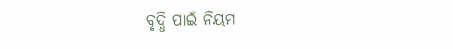ବୃଦ୍ଧି ପାଇଁ ନିୟମ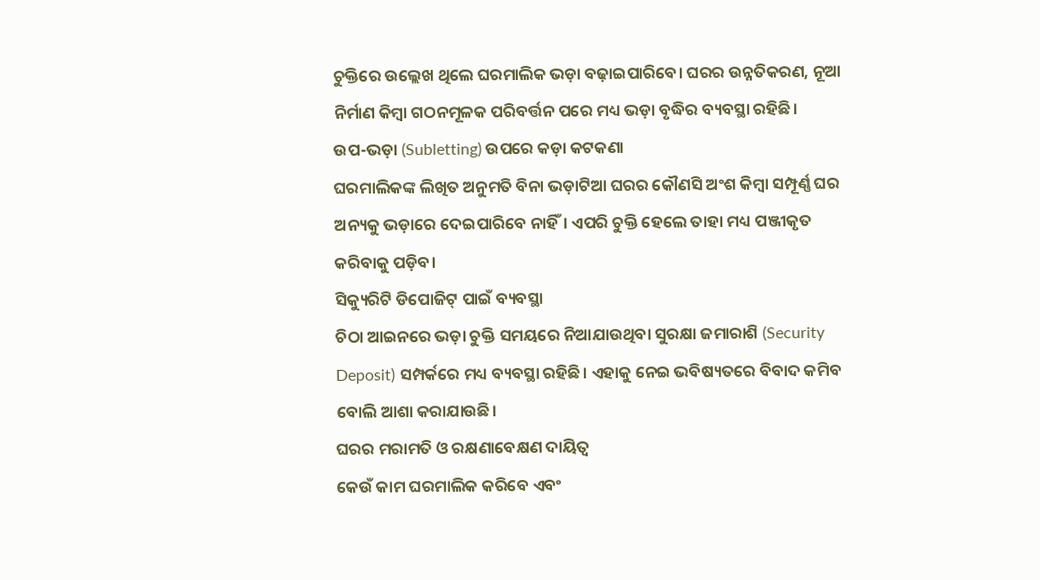ଚୁକ୍ତିରେ ଉଲ୍ଲେଖ ଥିଲେ ଘରମାଲିକ ଭଡ଼ା ବଢ଼ାଇପାରିବେ। ଘରର ଉନ୍ନତିକରଣ, ନୂଆ ନିର୍ମାଣ କିମ୍ବା ଗଠନମୂଳକ ପରିବର୍ତ୍ତନ ପରେ ମଧ୍ୟ ଭଡ଼ା ବୃଦ୍ଧିର ବ୍ୟବସ୍ଥା ରହିଛି।
ଉପ-ଭଡ଼ା (Subletting) ଉପରେ କଡ଼ା କଟକଣା
ଘରମାଲିକଙ୍କ ଲିଖିତ ଅନୁମତି ବିନା ଭଡ଼ାଟିଆ ଘରର କୌଣସି ଅଂଶ କିମ୍ବା ସମ୍ପୂର୍ଣ୍ଣ ଘର ଅନ୍ୟକୁ ଭଡ଼ାରେ ଦେଇପାରିବେ ନାହିଁ। ଏପରି ଚୁକ୍ତି ହେଲେ ତାହା ମଧ୍ୟ ପଞ୍ଜୀକୃତ କରିବାକୁ ପଡ଼ିବ।
ସିକ୍ୟୁରିଟି ଡିପୋଜିଟ୍ ପାଇଁ ବ୍ୟବସ୍ଥା
ଚିଠା ଆଇନରେ ଭଡ଼ା ଚୁକ୍ତି ସମୟରେ ନିଆଯାଉଥିବା ସୁରକ୍ଷା ଜମାରାଶି (Security Deposit) ସମ୍ପର୍କରେ ମଧ୍ୟ ବ୍ୟବସ୍ଥା ରହିଛି। ଏହାକୁ ନେଇ ଭବିଷ୍ୟତରେ ବିବାଦ କମିବ ବୋଲି ଆଶା କରାଯାଉଛି।
ଘରର ମରାମତି ଓ ରକ୍ଷଣାବେକ୍ଷଣ ଦାୟିତ୍ୱ
କେଉଁ କାମ ଘରମାଲିକ କରିବେ ଏବଂ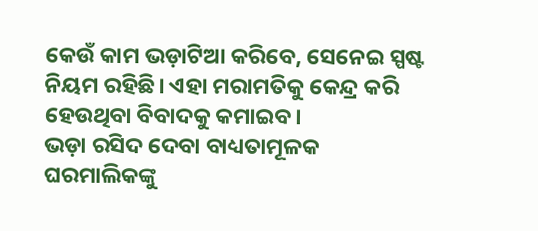କେଉଁ କାମ ଭଡ଼ାଟିଆ କରିବେ, ସେନେଇ ସ୍ପଷ୍ଟ ନିୟମ ରହିଛି। ଏହା ମରାମତିକୁ କେନ୍ଦ୍ର କରି ହେଉଥିବା ବିବାଦକୁ କମାଇବ।
ଭଡ଼ା ରସିଦ ଦେବା ବାଧ୍ୟତାମୂଳକ
ଘରମାଲିକଙ୍କୁ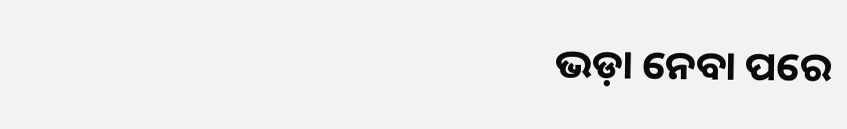ଭଡ଼ା ନେବା ପରେ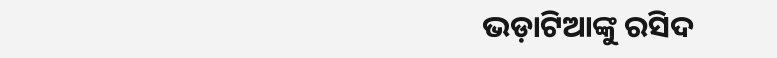ଭଡ଼ାଟିଆଙ୍କୁ ରସିଦ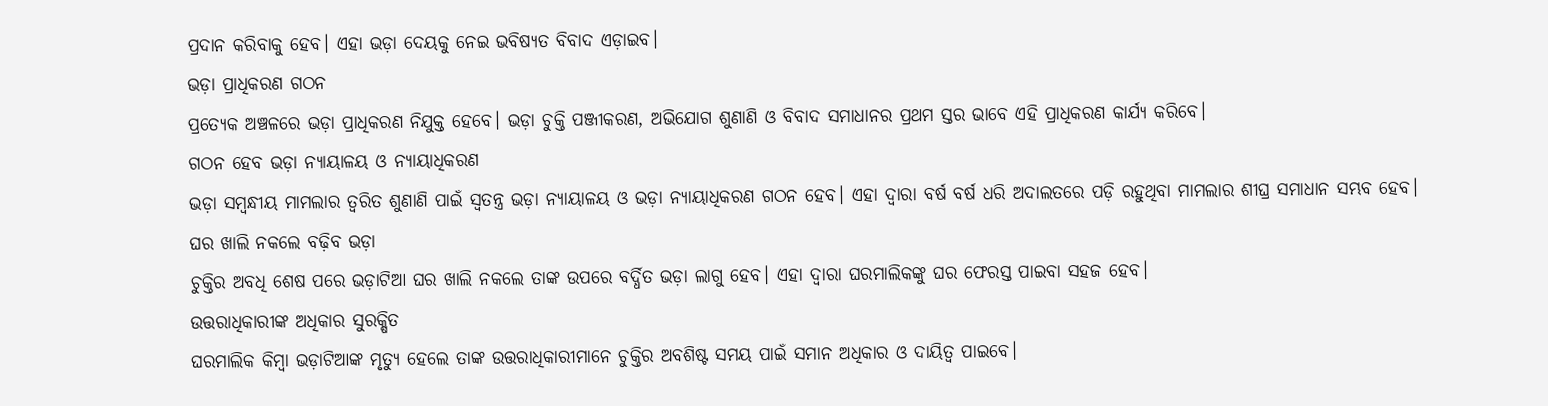ପ୍ରଦାନ କରିବାକୁ ହେବ। ଏହା ଭଡ଼ା ଦେୟକୁ ନେଇ ଭବିଷ୍ୟତ ବିବାଦ ଏଡ଼ାଇବ।
ଭଡ଼ା ପ୍ରାଧିକରଣ ଗଠନ
ପ୍ରତ୍ୟେକ ଅଞ୍ଚଳରେ ଭଡ଼ା ପ୍ରାଧିକରଣ ନିଯୁକ୍ତ ହେବେ। ଭଡ଼ା ଚୁକ୍ତି ପଞ୍ଜୀକରଣ, ଅଭିଯୋଗ ଶୁଣାଣି ଓ ବିବାଦ ସମାଧାନର ପ୍ରଥମ ସ୍ତର ଭାବେ ଏହି ପ୍ରାଧିକରଣ କାର୍ଯ୍ୟ କରିବେ।
ଗଠନ ହେବ ଭଡ଼ା ନ୍ୟାୟାଳୟ ଓ ନ୍ୟାୟାଧିକରଣ
ଭଡ଼ା ସମ୍ବନ୍ଧୀୟ ମାମଲାର ତ୍ୱରିତ ଶୁଣାଣି ପାଇଁ ସ୍ୱତନ୍ତ୍ର ଭଡ଼ା ନ୍ୟାୟାଳୟ ଓ ଭଡ଼ା ନ୍ୟାୟାଧିକରଣ ଗଠନ ହେବ। ଏହା ଦ୍ୱାରା ବର୍ଷ ବର୍ଷ ଧରି ଅଦାଲତରେ ପଡ଼ି ରହୁଥିବା ମାମଲାର ଶୀଘ୍ର ସମାଧାନ ସମ୍ଭବ ହେବ।
ଘର ଖାଲି ନକଲେ ବଢ଼ିବ ଭଡ଼ା
ଚୁକ୍ତିର ଅବଧି ଶେଷ ପରେ ଭଡ଼ାଟିଆ ଘର ଖାଲି ନକଲେ ତାଙ୍କ ଉପରେ ବର୍ଦ୍ଧିତ ଭଡ଼ା ଲାଗୁ ହେବ। ଏହା ଦ୍ୱାରା ଘରମାଲିକଙ୍କୁ ଘର ଫେରସ୍ତ ପାଇବା ସହଜ ହେବ।
ଉତ୍ତରାଧିକାରୀଙ୍କ ଅଧିକାର ସୁରକ୍ଷିତ
ଘରମାଲିକ କିମ୍ବା ଭଡ଼ାଟିଆଙ୍କ ମୃତ୍ୟୁ ହେଲେ ତାଙ୍କ ଉତ୍ତରାଧିକାରୀମାନେ ଚୁକ୍ତିର ଅବଶିଷ୍ଟ ସମୟ ପାଇଁ ସମାନ ଅଧିକାର ଓ ଦାୟିତ୍ୱ ପାଇବେ।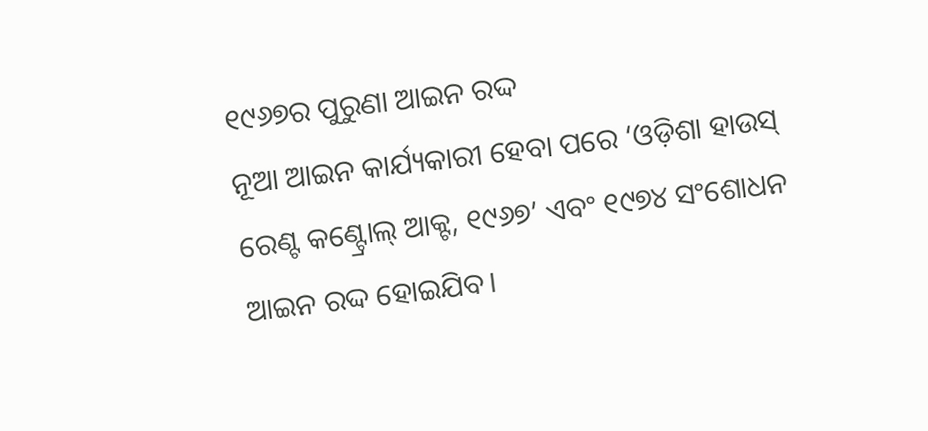୧୯୬୭ର ପୁରୁଣା ଆଇନ ରଦ୍ଦ
ନୂଆ ଆଇନ କାର୍ଯ୍ୟକାରୀ ହେବା ପରେ ‘ଓଡ଼ିଶା ହାଉସ୍ ରେଣ୍ଟ କଣ୍ଟ୍ରୋଲ୍ ଆକ୍ଟ, ୧୯୬୭’ ଏବଂ ୧୯୭୪ ସଂଶୋଧନ ଆଇନ ରଦ୍ଦ ହୋଇଯିବ।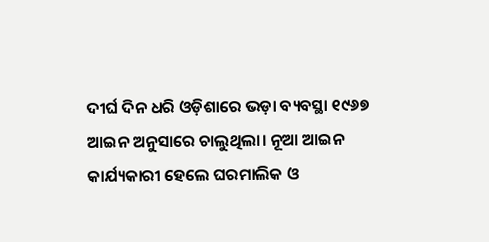ଦୀର୍ଘ ଦିନ ଧରି ଓଡ଼ିଶାରେ ଭଡ଼ା ବ୍ୟବସ୍ଥା ୧୯୬୭ ଆଇନ ଅନୁସାରେ ଚାଲୁଥିଲା। ନୂଆ ଆଇନ କାର୍ଯ୍ୟକାରୀ ହେଲେ ଘରମାଲିକ ଓ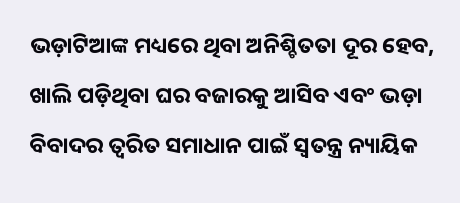ଭଡ଼ାଟିଆଙ୍କ ମଧ୍ୟରେ ଥିବା ଅନିଶ୍ଚିତତା ଦୂର ହେବ, ଖାଲି ପଡ଼ିଥିବା ଘର ବଜାରକୁ ଆସିବ ଏବଂ ଭଡ଼ା ବିବାଦର ତ୍ୱରିତ ସମାଧାନ ପାଇଁ ସ୍ୱତନ୍ତ୍ର ନ୍ୟାୟିକ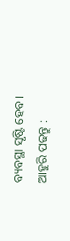ବ୍ୟବସ୍ଥା ସୃଷ୍ଟି ହେବ।
ଆହୁରି ପଢନ୍ତୁ :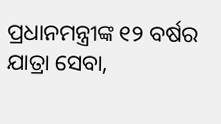ପ୍ରଧାନମନ୍ତ୍ରୀଙ୍କ ୧୨ ବର୍ଷର ଯାତ୍ରା ସେବା,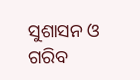ସୁଶାସନ ଓ ଗରିବ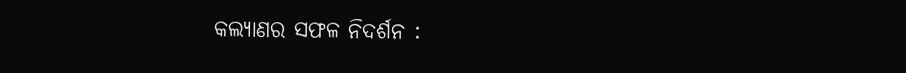କଲ୍ୟାଣର ସଫଳ ନିଦର୍ଶନ :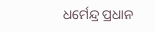ଧର୍ମେନ୍ଦ୍ର ପ୍ରଧାନ